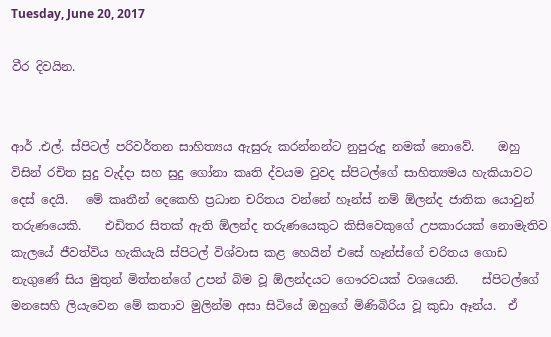Tuesday, June 20, 2017

වීර දිවයින.


ආර් .එල්. ස්පිටල් පරිවර්තන සාහිත්‍යය ඇසුරු කරන්නන්ට නුපුරුදු නමක් නොවේ.    ඔහු විසින් රචිත සුදු වැද්දා සහ සුදු ගෝනා කෘති ද්වයම වුවද ස්පිටල්ගේ සාහිත්‍යමය හැකියාවට දෙස් දෙයි.   මේ කෘතීන් දෙකෙහි ප්‍රධාන චරිතය වන්නේ හෑන්ස් නම් ඕලන්ද ජාතික යොවුන් තරුණයෙකි.    එඩිතර සිතක් ඇති ඕලන්ද තරුණයෙකුට කිසිවෙකුගේ උපකාරයක් නොමැතිව කැලයේ ජීවත්විය හැකියැයි ස්පිටල් විශ්වාස කළ හෙයින් එසේ හෑන්ස්ගේ චරිතය ගොඩ නැගුණේ සිය මුතුන් මිත්තන්ගේ උපන් බිම වූ ඕලන්දයට ගෞරවයක් වශයෙනි.    ස්පිටල්ගේ මනසෙහි ලියැවෙන මේ කතාව මුලින්ම අසා සිටියේ ඔහුගේ මිණිබිරිය වූ කුඩා ඈන්ය.  ඒ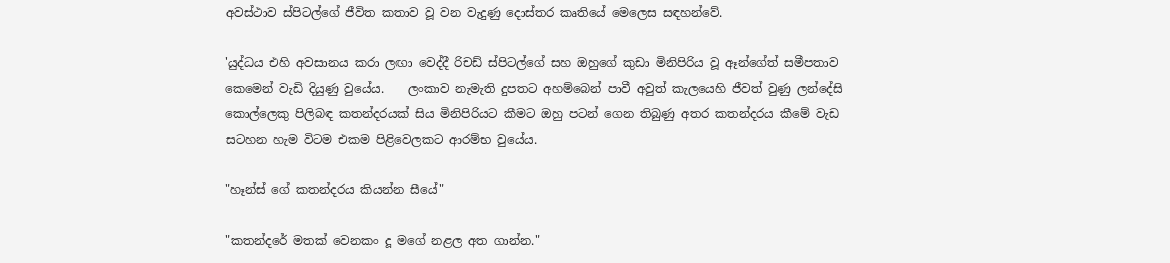අවස්ථාව ස්පිටල්ගේ ජීවිත කතාව වූ වන වැදුණු දොස්තර කෘතියේ මෙලෙස සඳහන්වේ.

'යුද්ධය එහි අවසානය කරා ලඟා වෙද්දී රිචඩ් ස්පිටල්ගේ සහ ඔහුගේ කුඩා මිනිපිරිය වූ ඈන්ගේත් සමීපතාව කෙමෙන් වැඩි දියුණු වුයේය.    ලංකාව නැමැති දුපතට අහම්බෙන් පාවී අවුත් කැලයෙහි ජීවත් වුණු ලන්දේසි කොල්ලෙකු පිලිබඳ කතන්දරයක් සිය මිනිපිරියට කීමට ඔහු පටන් ගෙන තිබුණු අතර කතන්දරය කීමේ වැඩ සටහන හැම විටම එකම පිළිවෙලකට ආරම්භ වුයේය.

"හෑන්ස් ගේ කතන්දරය කියන්න සීයේ"

"කතන්දරේ මතක් වෙනකං දූ මගේ නළල අත ගාන්න."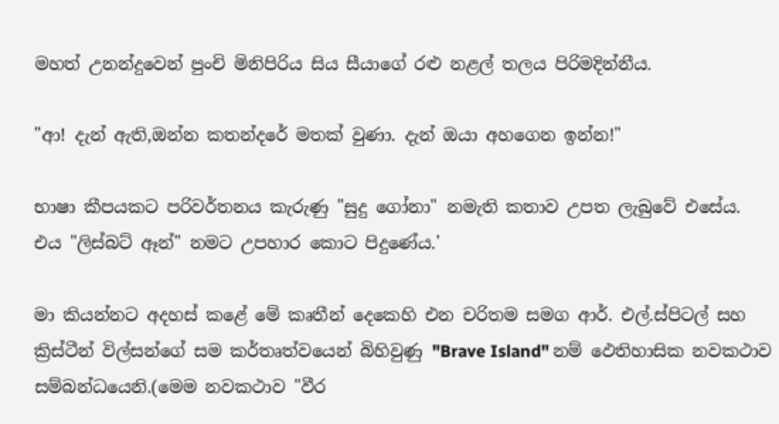මහත් උනන්දුවෙන් පුංචි මිනිපිරිය සිය සීයාගේ රළු නළල් තලය පිරිමදින්නීය.

"ආ! දැන් ඇති,ඔන්න කතන්දරේ මතක් වුණා. දැන් ඔයා අහගෙන ඉන්න!"

භාෂා කීපයකට පරිවර්තනය කැරුණු "සුදු ගෝනා" නමැති කතාව උපත ලැබුවේ එසේය.    එය "ලිස්බට් ඈන්" නමට උපහාර කොට පිදුණේය.'

මා කියන්නට අදහස් කළේ මේ කෘතීන් දෙකෙහි එන චරිතම සමග ආර්. එල්.ස්පිටල් සහ ක්‍රිස්ටීන් විල්සන්ගේ සම කර්තෘත්වයෙන් බිහිවුණු "Brave Island" නම් ඵෙතිහාසික නවකථාව සම්බන්ධයෙනි.(මෙම නවකථාව "වීර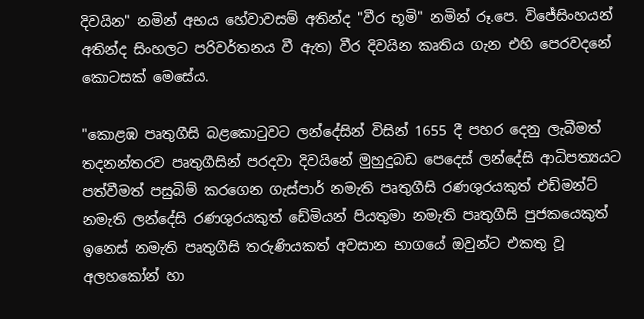දිවයින" නමින් අභය හේවාවසම් අතින්ද "වීර භූමි" නමින් රූ.පෙ. විජේසිංහයන් අතින්ද සිංහලට පරිවර්තනය වී ඇත) වීර දිවයින කෘතිය ගැන එහි පෙරවදනේ කොටසක් මෙසේය.

"කොළඹ පෘතුගීසි බළකොටුවට ලන්දේසින් විසින් 1655 දී පහර දෙනු ලැබීමත් තදනන්තරව පෘතුගීසින් පරදවා දිවයිනේ මුහුදුබඩ පෙදෙස් ලන්දේසි ආධිපත්‍යයට පත්වීමත් පසුබිම් කරගෙන ගැස්පාර් නමැති පෘතුගීසි රණශුරයකුත් එඩ්මන්ට් නමැති ලන්දේසි රණශුරයකුත් ඩේමියන් පියතුමා නමැති පෘතුගීසි පුජකයෙකුත් ඉනෙස් නමැති පෘතුගීසි තරුණියකත් අවසාන භාගයේ ඔවුන්ට එකතු වූ අලහකෝන් හා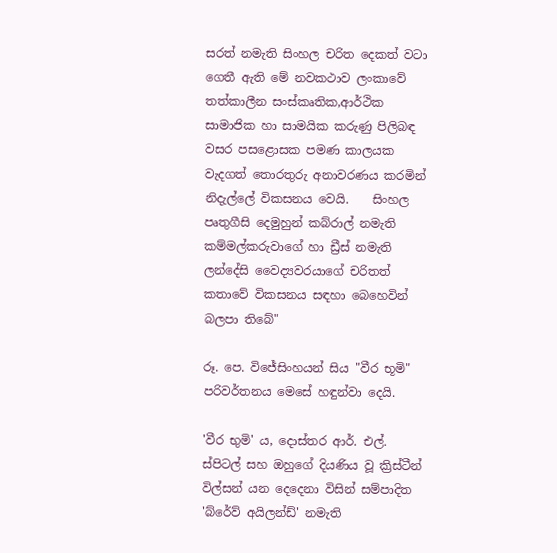සරත් නමැති සිංහල චරිත දෙකත් වටා ගෙතී ඇති මේ නවකථාව ලංකාවේ තත්කාලීන සංස්කෘතික,ආර්ථික සාමාජික හා සාමයික කරුණු පිලිබඳ වසර පසළොසක පමණ කාලයක වැදගත් තොරතුරු අනාවරණය කරමින් නිදැල්ලේ විකසනය වෙයි.    සිංහල පෘතුගීසි දෙමුහුන් කබ්රාල් නමැති කම්මල්කරුවාගේ හා ඩ්‍රීස් නමැති ලන්දේසි වෛද්‍යවරයාගේ චරිතත් කතාවේ විකසනය සඳහා බෙහෙවින් බලපා තිබේ"

රූ. පෙ. විජේසිංහයන් සිය "වීර භූමි" පරිවර්තනය මෙසේ හඳුන්වා දෙයි.

'වීර භුමි' ය, දොස්තර ආර්. එල්. ස්පිටල් සහ ඔහුගේ දියණිය වූ ක්‍රිස්ටීන් විල්සන් යන දෙදෙනා විසින් සම්පාදිත 'බ්රේව් අයිලන්ඩ්' නමැති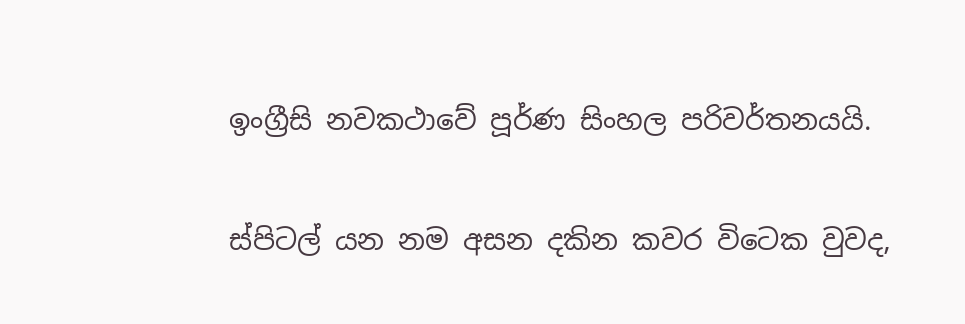ඉංග්‍රීසි නවකථාවේ පූර්ණ සිංහල පරිවර්තනයයි.

ස්පිටල් යන නම අසන දකින කවර විටෙක වුවද,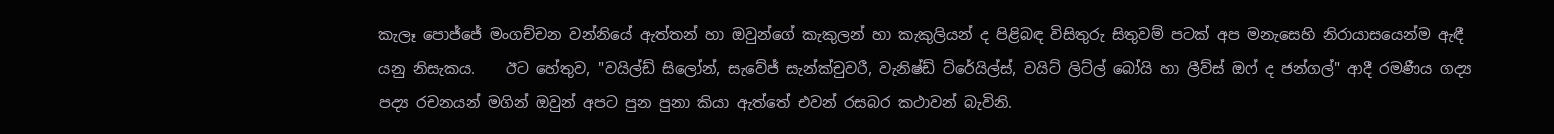කැලෑ පොජ්ජේ මංගච්චන වන්නියේ ඇත්තන් හා ඔවුන්ගේ කැකුලන් හා කැකුලියන් ද පිළිබඳ විසිතුරු සිතුවම් පටක් අප මනැසෙහි නිරායාසයෙන්ම ඇඳී යනු නිසැකය.    ඊට හේතුව, "වයිල්ඩ් සිලෝන්, සැවේජ් සැන්ක්චුවරී, වැනිෂ්ඩ් ට්රේයිල්ස්, වයිට් ලිට්ල් බෝයි හා ලීව්ස් ඔෆ් ද ජන්ගල්" ආදී රමණීය ගද්‍ය පද්‍ය රචනයන් මගින් ඔවුන් අපට පුන පුනා කියා ඇත්තේ එවන් රසබර කථාවන් බැවිනි.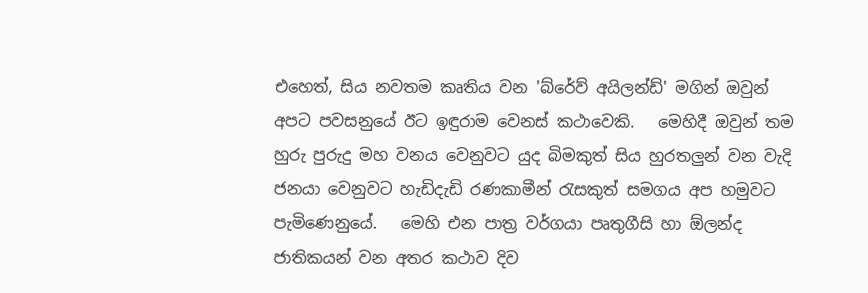එහෙත්, සිය නවතම කෘතිය වන 'බ්රේව් අයිලන්ඩ්' මගින් ඔවුන් අපට පවසනුයේ ඊට ඉඳුරාම වෙනස් කථාවෙකි.   මෙහිදී ඔවුන් තම හුරු පුරුදු මහ වනය වෙනුවට යුද බිමකුත් සිය හුරතලුන් වන වැදි ජනයා වෙනුවට හැඩිදැඩි රණකාමීන් රැසකුත් සමගය අප හමුවට පැමිණෙනුයේ.   මෙහි එන පාත්‍ර වර්ගයා පෘතුගීසි හා ඕලන්ද ජාතිකයන් වන අතර කථාව දිව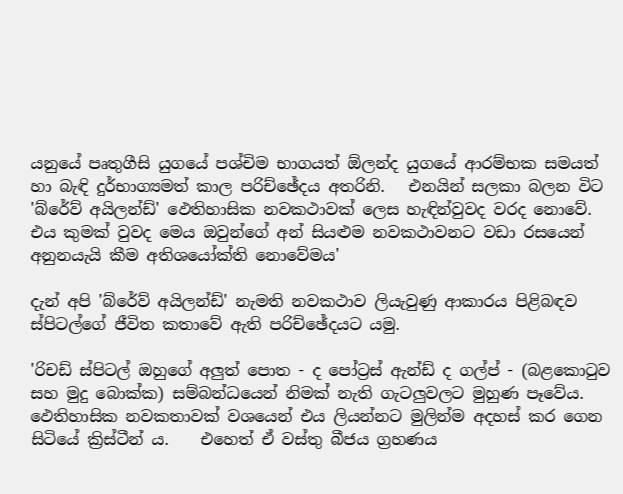යනුයේ පෘතුගීසි යුගයේ පශ්චිම භාගයත් ඕලන්ද යුගයේ ආරම්භක සමයත් හා බැඳි දුර්භාග්‍යමත් කාල පරිච්ඡේදය අතරිනි.   එනයින් සලකා බලන විට 'බ්රේව් අයිලන්ඩ්' ඵෙතිහාසික නවකථාවක් ලෙස හැඳින්වුවද වරද නොවේ.   එය කුමක් වුවද මෙය ඔවුන්ගේ අන් සියළුම නවකථාවනට වඩා රසයෙන් අනුනයැයි කීම අතිශයෝක්ති නොවේමය'

දැන් අපි 'බ්රේව් අයිලන්ඩ්' නැමති නවකථාව ලියැවුණු ආකාරය පිළිබඳව ස්පිටල්ගේ ජීවිත කතාවේ ඇති පරිච්ඡේදයට යමු.

'රිචඩ් ස්පිටල් ඔහුගේ අලුත් පොත - ද පෝට්‍රස් ඇන්ඩ් ද ගල්ප් - (බළකොටුව සහ මුදු බොක්ක) සම්බන්ධයෙන් නිමක් නැති ගැටලුවලට මුහුණ පෑවේය.   ඵෙතිහාසික නවකතාවක් වශයෙන් එය ලියන්නට මුලින්ම අදහස් කර ගෙන සිටියේ ක්‍රිස්ටීන් ය.    එහෙත් ඒ වස්තු බීජය ග්‍රහණය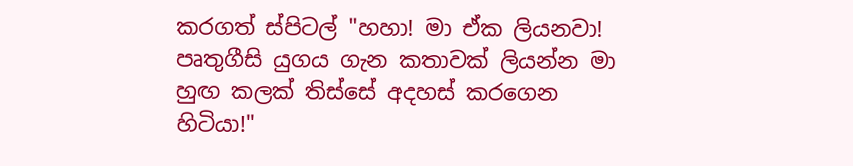කරගත් ස්පිටල් "හහා! මා ඒක ලියනවා!  පෘතුගීසි යුගය ගැන කතාවක් ලියන්න මා හුඟ කලක් තිස්සේ අදහස් කරගෙන හිටියා!"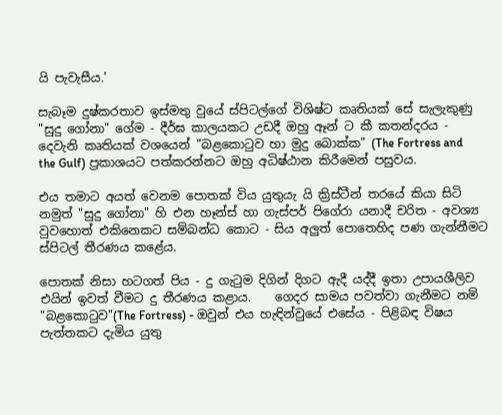යි පැවැසීය.'

සැබෑම දුෂ්කරතාව ඉස්මතු වුයේ ස්පිටල්ගේ විශිෂ්ට කෘතියක් සේ සැලැකුණු "සුදු ගෝනා" ගේම - දීර්ඝ කාලයකට උඩදී ඔහු ඈන් ට කී කතන්දරය - දෙවැනි කෘතියක් වශයෙන් "බළකොටුව හා මුදු බොක්ක" (The Fortress and the Gulf) ප්‍රකාශයට පත්කරන්නට ඔහු අධිෂ්ඨාන කිරීමෙන් පසුවය.

එය තමාට අයත් වෙනම පොතක් විය යුතුයැ යි ක්‍රිස්ටීන් තරයේ කියා සිටි නමුත් "සුදු ගෝනා" හි එන හෑන්ස් හා ගැස්පර් පිගේරා යනාදී චරිත - අවශ්‍ය වුවහොත් එකිනෙකට සම්බන්ධ කොට - සිය අලුත් පොතෙහිද පණ ගැන්නීමට ස්පිටල් තීරණය කළේය.

පොතක් නිසා හටගත් පිය - දු ගැටුම දිගින් දිගට ඇදී යද්දී ඉතා උපායශීලිව එයින් ඉවත් වීමට දු තීරණය කළාය.    ගෙදර සාමය පවත්වා ගැනීමට නම් "බළකොටුව"(The Fortress) - ඔවුන් එය හැඳින්වුයේ එසේය - පිළිබඳ විෂය පැත්තකට දැමිය යුතු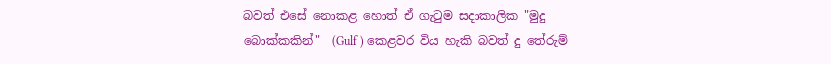බවත් එසේ නොකළ හොත් ඒ ගැටුම සදාකාලික "මුදු බොක්කකින්"  (Gulf ) කෙළවර විය හැකි බවත් දු තේරුම්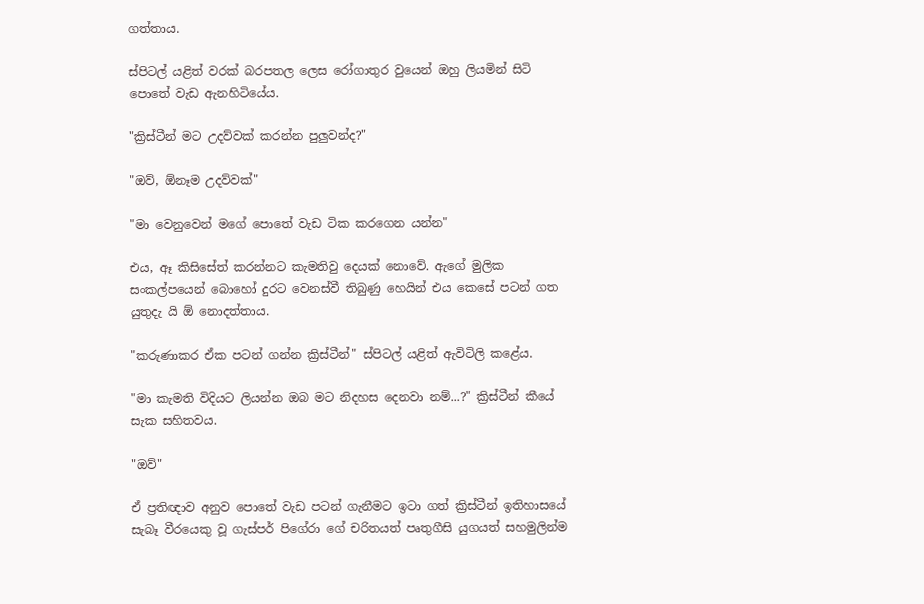ගත්තාය.

ස්පිටල් යළිත් වරක් බරපතල ලෙස රෝගාතුර වුයෙන් ඔහු ලියමින් සිටි පොතේ වැඩ ඇනහිටියේය.

"ක්‍රිස්ටීන් මට උදව්වක් කරන්න පුලුවන්ද?"

"ඔව්, ඕනෑම උදව්වක්"

"මා වෙනුවෙන් මගේ පොතේ වැඩ ටික කරගෙන යන්න"

එය, ඈ කිසිසේත් කරන්නට කැමතිවු දෙයක් නොවේ. ඇගේ මුලික සංකල්පයෙන් බොහෝ දුරට වෙනස්වී තිබුණු හෙයින් එය කෙසේ පටන් ගත යුතුදැ යි ඕ නොදත්තාය.

"කරුණාකර ඒක පටන් ගන්න ක්‍රිස්ටීන්" ස්පිටල් යළිත් ඇවිටිලි කළේය.

"මා කැමති විදියට ලියන්න ඔබ මට නිදහස දෙනවා නම්...?" ක්‍රිස්ටීන් කීයේ සැක සහිතවය.

"ඔව්"

ඒ ප්‍රතිඥාව අනුව පොතේ වැඩ පටන් ගැනීමට ඉටා ගත් ක්‍රිස්ටීන් ඉතිහාසයේ සැබෑ වීරයෙකු වූ ගැස්පර් පිගේරා ගේ චරිතයත් පෘතුගීසි යුගයත් සහමුලින්ම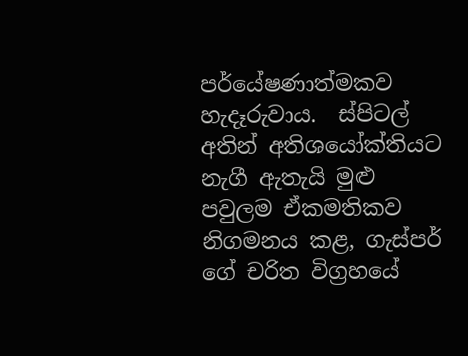පර්යේෂණාත්මකව හැදෑරුවාය.  ස්පිටල් අතින් අතිශයෝක්තියට නැගී ඇතැයි මුළු පවුලම ඒකමතිකව නිගමනය කළ, ගැස්පර් ගේ චරිත විග්‍රහයේ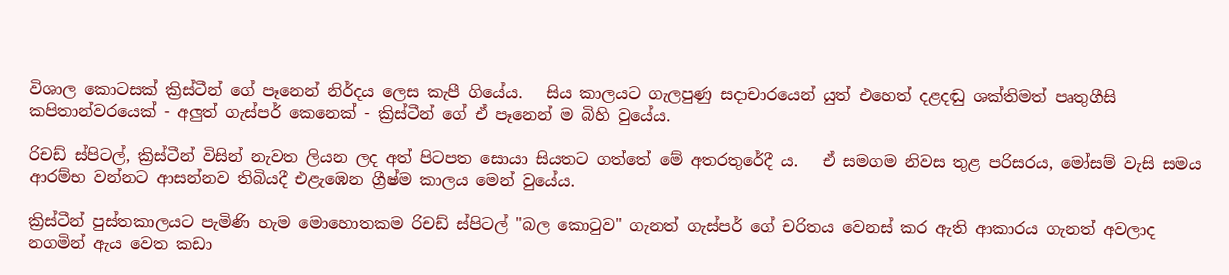විශාල කොටසක් ක්‍රිස්ටීන් ගේ පෑනෙන් නිර්දය ලෙස කැපී ගියේය.   සිය කාලයට ගැලපුණු සදාචාරයෙන් යුත් එහෙත් දළදඬු ශක්තිමත් පෘතුගීසි කපිතාන්වරයෙක් - අලුත් ගැස්පර් කෙනෙක් - ක්‍රිස්ටීන් ගේ ඒ පෑනෙන් ම බිහි වුයේය.

රිචඩ් ස්පිටල්, ක්‍රිස්ටීන් විසින් නැවත ලියන ලද අත් පිටපත සොයා සියතට ගත්තේ මේ අතරතුරේදී ය.   ඒ සමගම නිවස තුළ පරිසරය, මෝසම් වැසි සමය ආරම්භ වන්නට ආසන්නව තිබියදී එළැඹෙන ග්‍රීෂ්ම කාලය මෙන් වුයේය.

ක්‍රිස්ටීන් පුස්තකාලයට පැමිණි හැම මොහොතකම රිචඩ් ස්පිටල් "බල කොටුව" ගැනත් ගැස්පර් ගේ චරිතය වෙනස් කර ඇති ආකාරය ගැනත් අවලාද නගමින් ඇය වෙත කඩා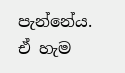පැන්නේය.   ඒ හැම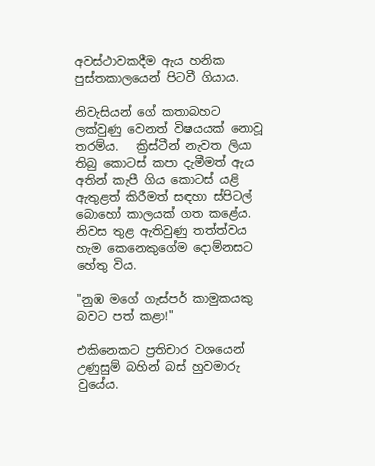අවස්ථාවකදීම ඇය හනික පුස්තකාලයෙන් පිටවී ගියාය.

නිවැසියන් ගේ කතාබහට ලක්වුණු වෙනත් විෂයයක් නොවූ තරම්ය.   ක්‍රිස්ටීන් නැවත ලියා තිබු කොටස් කපා දැමීමත් ඇය අතින් කැපී ගිය කොටස් යළි ඇතුළත් කිරීමත් සඳහා ස්පිටල් බොහෝ කාලයක් ගත කළේය.   නිවස තුළ ඇතිවුණු තත්ත්වය හැම කෙනෙකුගේම දොම්නසට හේතු විය.

"නුඹ මගේ ගැස්පර් කාමුකයකු බව‍ට පත් කළා!"

එකිනෙකට ප්‍රතිචාර වශයෙන් උණුසුම් බහින් බස් හුවමාරු වුයේය.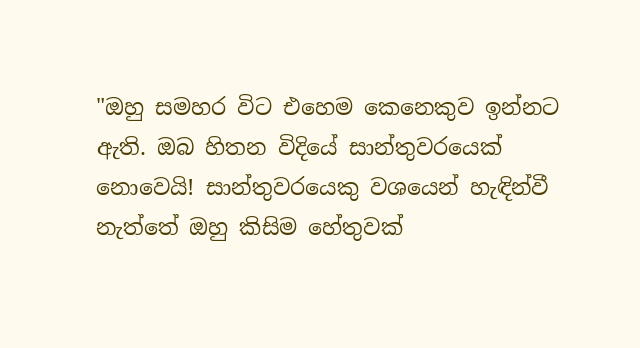"ඔහු සමහර විට එහෙම කෙනෙකුව ඉන්නට ඇති. ඔබ හිතන විදියේ සාන්තුවරයෙක් නොවෙයි! සාන්තුවරයෙකු වශයෙන් හැඳින්වී නැත්තේ ඔහු කිසිම හේතුවක්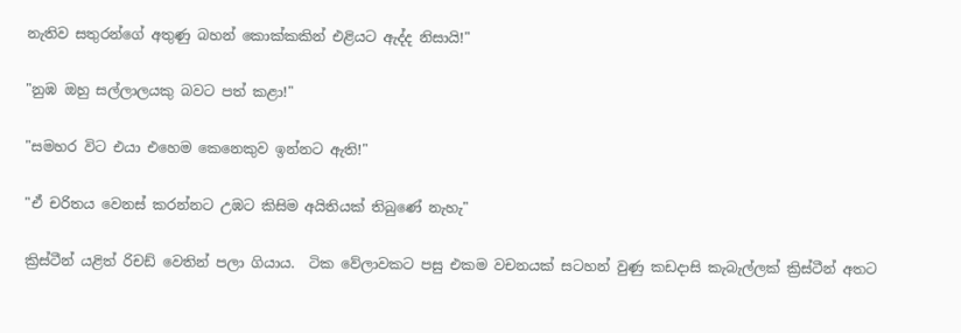නැතිව සතුරන්ගේ අතුණු බහන් කොක්කකින් එළියට ඇද්ද නිසායි!"

"නුඹ ඔහු සල්ලාලයකු බවට පත් කළා!"

"සමහර විට එයා එහෙම කෙනෙකුව ඉන්නට ඇති!"

"ඒ චරිතය වෙනස් කරන්නට උඹට කිසිම අයිතියක් තිබුණේ නැහැ"

ක්‍රිස්ටීන් යළිත් රිචඩ් වෙතින් පලා ගියාය.  ටික වේලාවකට පසු එකම වචනයක් සටහන් වුණු කඩදාසි කැබැල්ලක් ක්‍රිස්ටීන් අතට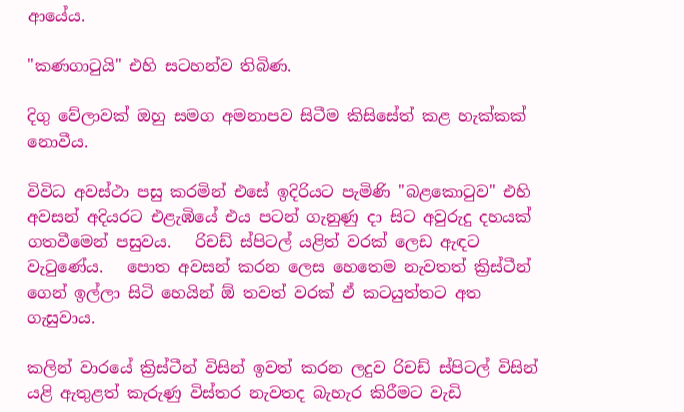ආයේය.

"කණගාටුයි" එහි සටහන්ව තිබිණ.

දිගු වේලාවක් ඔහු සමග අමනාපව සිටීම කිසිසේත් කළ හැක්කක් නොවීය.

විවිධ අවස්ථා පසු කරමින් එසේ ඉදිරියට පැමිණි "බළකොටුව" එහි අවසන් අදියරට එළැඹියේ එය පටන් ගැනුණු දා සිට අවුරුදු දහයක් ගතවීමෙන් පසුවය.   රිචඩ් ස්පිටල් යළිත් වරක් ලෙඩ ඇඳට වැටුණේය.   පොත අවසන් කරන ලෙස හෙතෙම නැවතත් ක්‍රිස්ටීන් ගෙන් ඉල්ලා සිටි හෙයින් ඕ තවත් වරක් ඒ කටයුත්තට අත ගැසුවාය.

කලින් වාරයේ ක්‍රිස්ටීන් විසින් ඉවත් කරන ලදුව රිචඩ් ස්පිටල් විසින් යළි ඇතුළත් කැරුණු විස්තර නැවතද බැහැර කිරීමට වැඩි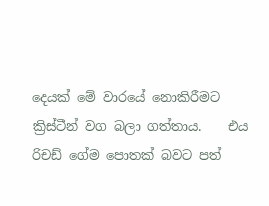දෙයක් මේ වාරයේ නොකිරීමට ක්‍රිස්ටීන් වග බලා ගත්තාය.    එය රිචඩ් ගේම පොතක් බවට පත්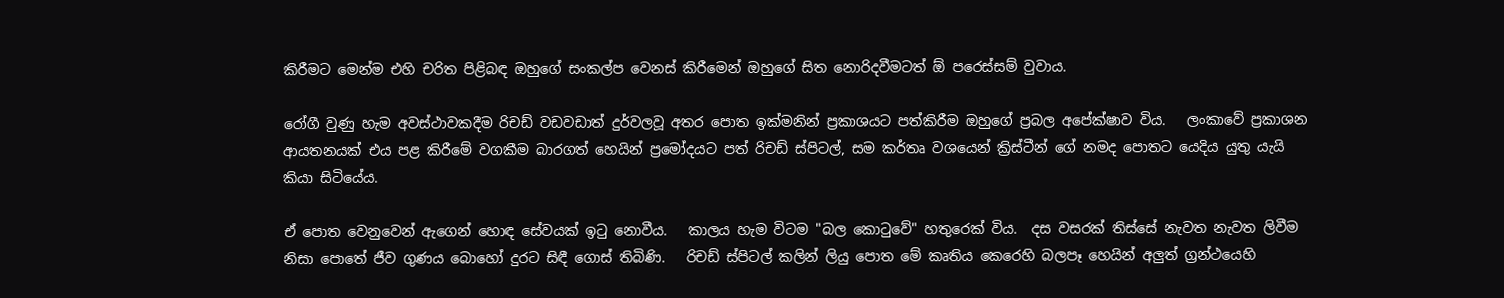කිරීමට මෙන්ම එහි චරිත පිළිබඳ ඔහුගේ සංකල්ප වෙනස් කිරීමෙන් ඔහුගේ සිත නොරිදවීමටත් ඕ පරෙස්සම් වුවාය.

රෝගී වුණු හැම අවස්ථාවකදීම රිචඩ් වඩවඩාත් දුර්වලවූ අතර පොත ඉක්මනින් ප්‍රකාශයට පත්කිරීම ඔහුගේ ප්‍රබල අපේක්ෂාව විය.   ලංකාවේ ප්‍රකාශන ආයතනයක් එය පළ කිරීමේ වගකීම බාරගත් හෙයින් ප්‍රමෝදයට පත් රිචඩ් ස්පිටල්, සම කර්තෘ වශයෙන් ක්‍රිස්ටීන් ගේ නමද පොතට යෙදිය යුතු යැයි කියා සිටියේය.

ඒ පොත වෙනුවෙන් ඇගෙන් හොඳ සේවයක් ඉටු නොවීය.   කාලය හැම විටම "බල කොටුවේ" හතුරෙක් විය.  දස වසරක් තිස්සේ නැවත නැවත ලිවීම නිසා පොතේ ජීව ගුණය බොහෝ දුරට සිඳී ගොස් තිබිණි.   රිචඩ් ස්පිටල් කලින් ලියු පොත මේ කෘතිය කෙරෙහි බලපෑ හෙයින් අලුත් ග්‍රන්ථයෙහි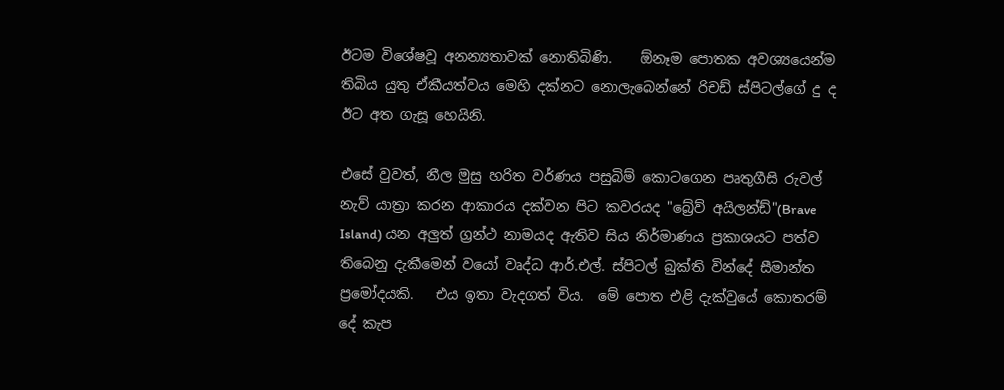ඊටම විශේෂවූ අනන්‍යතාවක් නොතිබිණි.    ඕනෑම පොතක අවශ්‍යයෙන්ම තිබිය යුතු ඒකීයත්වය මෙහි දක්නට නොලැබෙන්නේ රිචඩ් ස්පිටල්ගේ දු ද ඊට අත ගැසූ හෙයිනි.

එසේ වුවත්, නීල මුසු හරිත වර්ණය පසුබිම් කොටගෙන පෘතුගීසි රුවල් නැව් යාත්‍රා කරන ආකාරය දක්වන පිට කවරයද "බ්‍රේව් අයිලන්ඩ්"(Brave Island) යන අලුත් ග්‍රන්ථ නාමයද ඇතිව සිය නිර්මාණය ප්‍රකාශයට පත්ව තිබෙනු දැකීමෙන් වයෝ වෘද්ධ ආර්.එල්. ස්පිටල් බුක්ති වින්දේ සීමාන්ත ප්‍රමෝදයකි.   එය ඉතා වැදගත් විය.  මේ පොත එළි දැක්වුයේ කොතරම් දේ කැප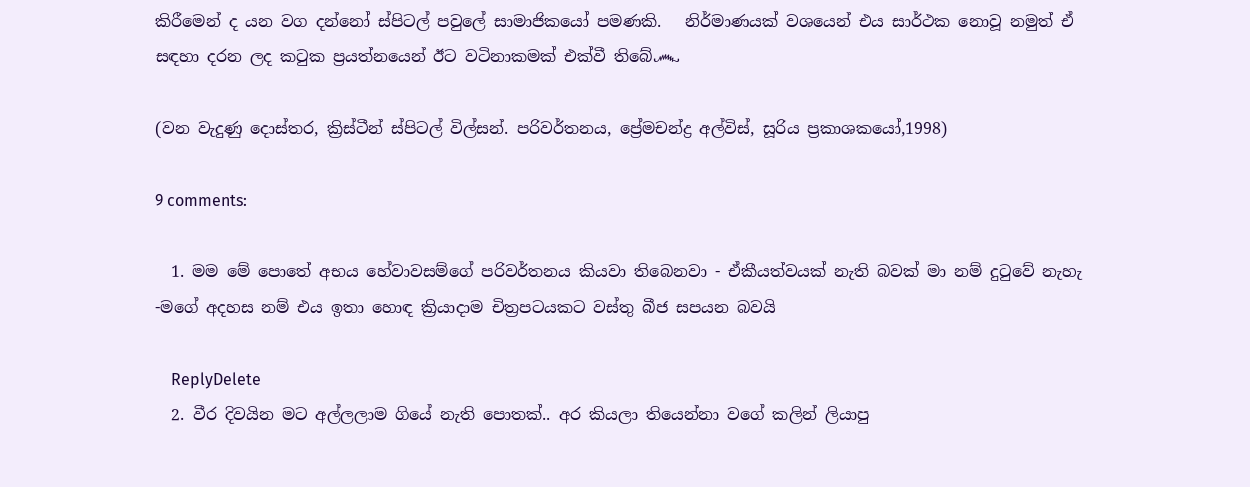කිරීමෙන් ද යන වග දන්නෝ ස්පිටල් පවුලේ සාමාජිකයෝ පමණකි.   නිර්මාණයක් වශයෙන් එය සාර්ථක නොවූ නමුත් ඒ සඳහා දරන ලද කටුක ප්‍රයත්නයෙන් ඊට වටිනාකමක් එක්වී තිබේ෴

(වන වැදුණු දොස්තර, ක්‍රිස්ටීන් ස්පිටල් විල්සන්. පරිවර්තනය, ප්‍රේමචන්ද්‍ර අල්විස්, සූරිය ප්‍රකාශකයෝ,1998)

9 comments:

  1. මම මේ පොතේ අභය හේවාවසම්ගේ පරිවර්තනය කියවා තිබෙනවා - ඒකීයත්වයක් නැති බවක් මා නම් දුටුවේ නැහැ -මගේ අදහස නම් එය ඉතා හොඳ ක්‍රියාදාම චිත්‍රපටයකට වස්තු බීජ සපයන බවයි

    ReplyDelete
  2. වීර දිවයින මට අල්ලලාම ගියේ නැති පොතක්.. අර කියලා තියෙන්නා වගේ කලින් ලියාපු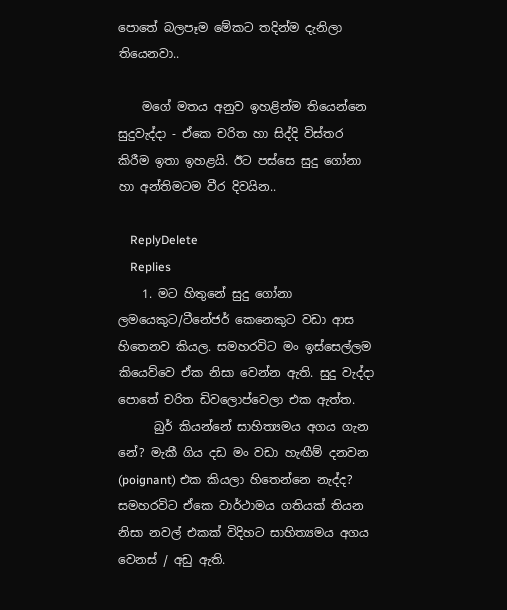පොතේ බලපෑම මේකට තදින්ම දැනිලා තියෙනවා..

    මගේ මතය අනුව ඉහළින්ම තියෙන්නෙ සුදුවැද්දා - ඒකෙ චරිත හා සිද්දි විස්තර කිරීම ඉතා ඉහළයි. ඊට පස්සෙ සුදු ගෝනා හා අන්තිමටම වීර දිවයින..

    ReplyDelete
    Replies
    1. මට හිතුනේ සුදු ගෝනා ලමයෙකුට/ටීනේජර් කෙනෙකුට වඩා ආස හිතෙනව කියල. සමහරවිට මං ඉස්සෙල්ලම කියෙව්වෙ ඒක නිසා වෙන්න ඇති. සුදු වැද්දා පොතේ චරිත ඩිවලොප්වෙලා එක ඇත්ත.
      බුර් කියන්නේ සාහිත්‍යමය අගය ගැන නේ? මැකී ගිය දඩ මං වඩා හැඟීම් දනවන (poignant) එක කියලා හිතෙන්නෙ නැද්ද? සමහරවිට ඒකෙ වාර්ථාමය ගතියක් තියන නිසා නවල් එකක් විදිහට සාහිත්‍යමය අගය වෙනස් / අඩු ඇති.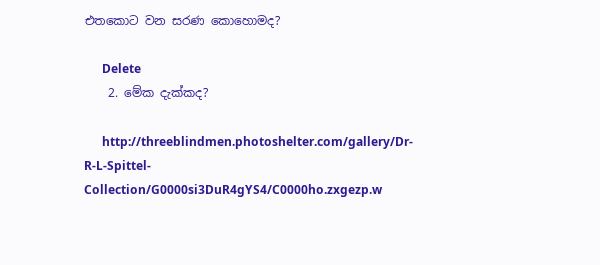එතකොට වන සරණ කොහොමද?

      Delete
    2. මේක දැක්කද?

      http://threeblindmen.photoshelter.com/gallery/Dr-R-L-Spittel-Collection/G0000si3DuR4gYS4/C0000ho.zxgezp.w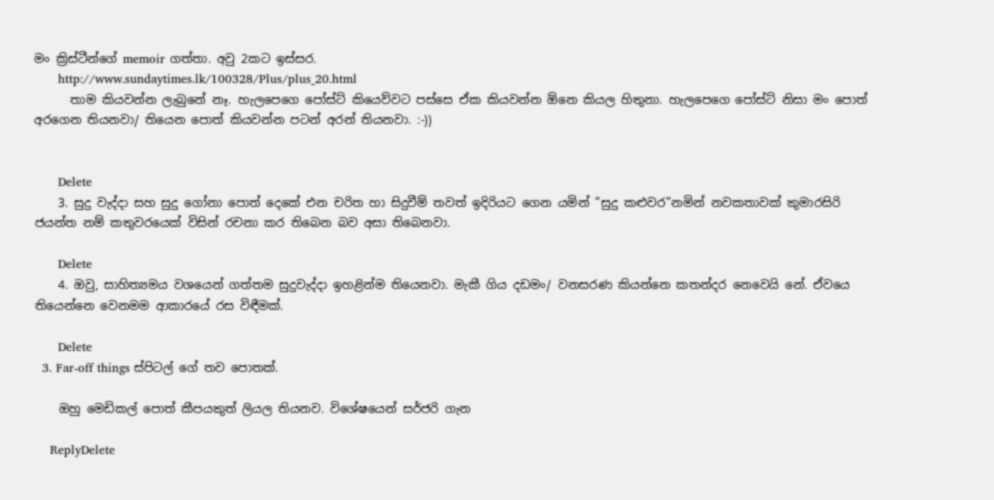මං ක්‍රිස්ටීන්ගේ memoir ගත්තා. අවු 2කට ඉස්සර.
      http://www.sundaytimes.lk/100328/Plus/plus_20.html
      තාම කියවන්න ලැබුනේ නෑ. හැලපෙගෙ පෝස්ට් කියෙව්වට පස්සෙ ඒක කියවන්න ඕනෙ කියල හිතුනා. හැලපෙගෙ පෝස්ට් නිසා මං පොත් අරගෙන තියනවා/ තියෙන පොත් කියවන්න පටන් අරන් තියනවා. :-))


      Delete
    3. සුදු වැද්දා සහ සුදු ගෝනා පොත් දෙකේ එන චරිත හා සිදුවීම් තවත් ඉදිරියට ගෙන යමින් "සුදු කළුවර"නමින් නවකතාවක් කුමාරසිරි ජ‍යන්ත නම් කතුවරයෙක් විසින් රචනා කර තිබෙන බව අසා තිබෙනවා.

      Delete
    4. ඔවු, සාහිත්‍යමය වශයෙන් ගත්තම සුදුවැද්දා ඉහළින්ම තියෙනවා. මැකී ගිය දඩමං/ වනසරණ කියන්නෙ කතන්දර නෙවෙයි නේ. ඒවයෙ තියෙන්නෙ වෙනමම ආකාරයේ රස විඳීමක්.

      Delete
  3. Far-off things ස්පිටල් ගේ තව පොතක්.

    ඔහු මෙඩිකල් පොත් කීපයකුත් ලියල තියනව. විශේෂයෙන් සර්ජරි ගැන

    ReplyDelete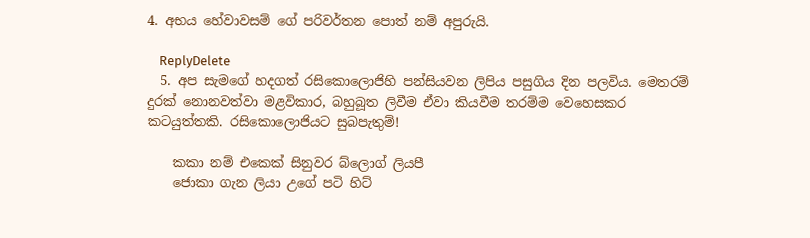4. අභය හේවාවසම් ගේ පරිවර්තන පොත් නම් අපුරුයි.

    ReplyDelete
  5. අප සැමගේ හදගත් රසිකොලොජිහි පන්සියවන ලිපිය පසුගිය දින පලවිය. මෙතරම් දුරක් නොනවත්වා මළවිකාර, බහුබූත ලිවීම ඒවා කියවීම තරම්ම වෙහෙසකර කටයුත්තකි. රසිකොලොජියට සුබපැතුම්!

    කකා නම් එකෙක් සිනුවර බ්ලොග් ලියපී
    ජොකා ගැන ලියා උගේ පටි හිට්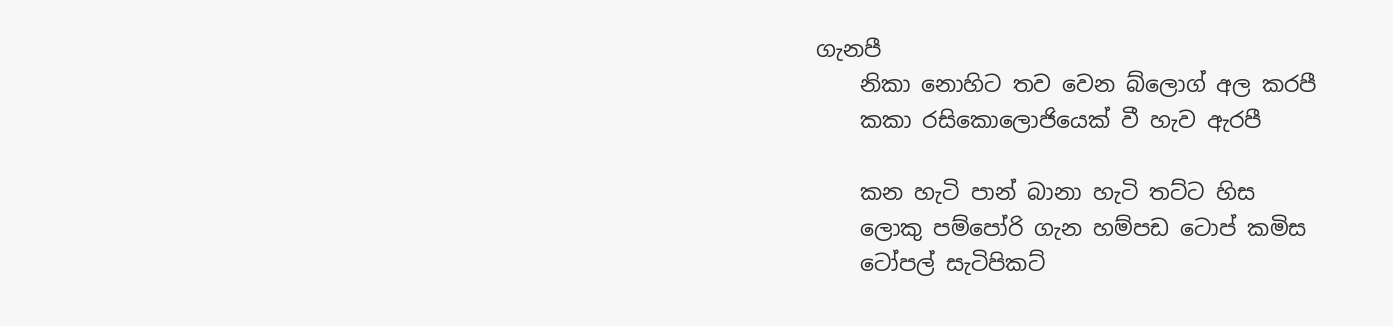ගැනපී
    නිකා නොහිට තව වෙන බ්ලොග් අල කරපී
    කකා රසිකොලොජියෙක් වී හැව ඇරපී

    කන හැටි පාන් බානා හැටි තට්ට හිස
    ලොකු පම්පෝරි ගැන හම්පඩ ටොප් කමිස
    ටෝපල් සැටිපිකට්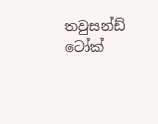තවුසන්ඩ් ටෝක්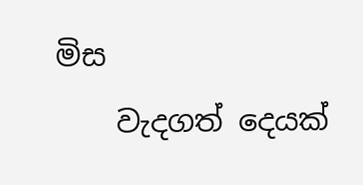මිස
    වැදගත් දෙයක්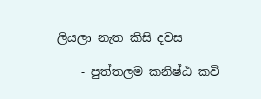ලියලා නැත කිසි දවස

    - පුත්තලම කනිෂ්ඨ කවි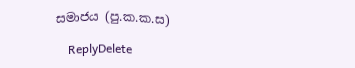සමාජය (පු.ක.ක.ස)

    ReplyDelete